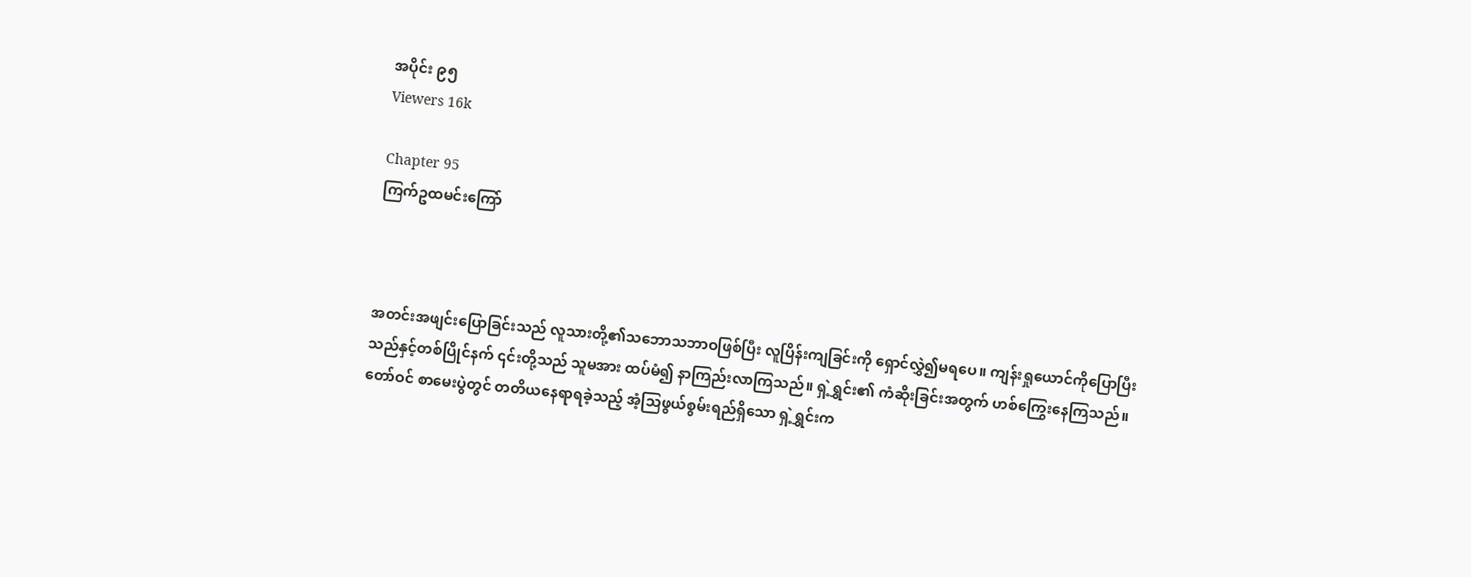အပိုင်း ၉၅
Viewers 16k

Chapter 95
ကြက်ဥထမင်းကြော်



အတင်းအဖျင်းပြောခြင်းသည် လူသားတို့၏သဘောသဘာဝဖြစ်ပြီး လူပြိန်းကျခြင်းကို ရှောင်လွှဲ၍မရပေ။ ကျန်းရှုယောင်ကိုပြောပြီးသည်နှင့်တစ်ပြိုင်နက် ၎င်းတို့သည် သူမအား ထပ်မံ၍ နာကြည်းလာကြသည်။ ရှဲ့ရွှင်း၏ ကံဆိုးခြင်းအတွက် ဟစ်ကြွေးနေကြသည်။တော်ဝင် စာမေးပွဲတွင် တတိယနေရာရခဲ့သည့် အံ့သြဖွယ်စွမ်းရည်ရှိသော ရှဲ့ရွှင်းက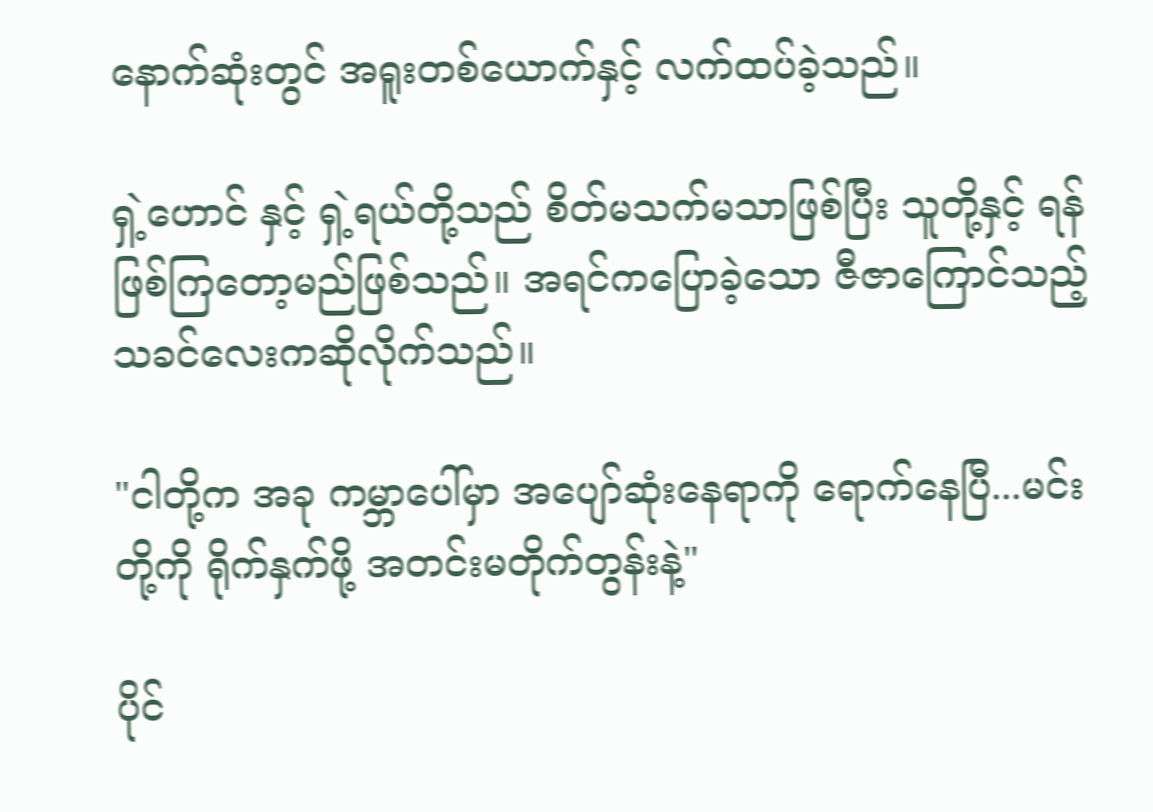နောက်ဆုံးတွင် အရူးတစ်ယောက်နှင့် လက်ထပ်ခဲ့သည်။

ရှဲ့ဟောင် နှင့် ရှဲ့ရယ်တို့သည် စိတ်မသက်မသာဖြစ်ပြီး သူတို့နှင့် ရန်ဖြစ်ကြတော့မည်ဖြစ်သည်။ အရင်ကပြောခဲ့သော ဇီဇာကြောင်သည့်သခင်လေးကဆိုလိုက်သည်။

"ငါတို့က အခု ကမ္ဘာပေါ်မှာ အပျော်ဆုံးနေရာကို ရောက်နေပြီ...မင်းတို့ကို ရိုက်နှက်ဖို့ အတင်းမတိုက်တွန်းနဲ့"

ပိုင်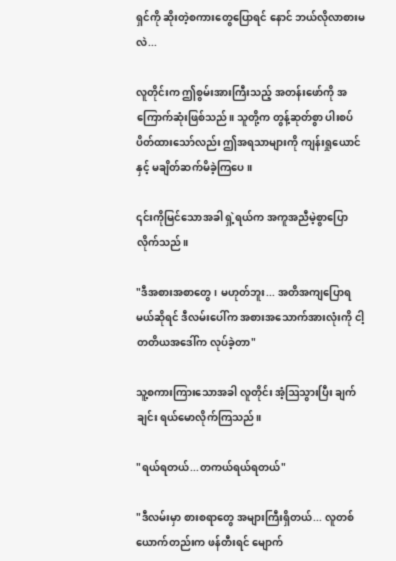ရှင်ကို ဆိုးတဲ့စကားတွေပြောရင် နောင် ဘယ်လိုလာစားမလဲ...

လူတိုင်းက ဤစွမ်းအားကြီးသည့် အတန်းဖော်ကို အကြောက်ဆုံးဖြစ်သည်။ သူတို့က တွန့်ဆုတ်စွာ ပါးစပ်ပိတ်ထားသော်လည်း ဤအရသာများကို ကျန်းရှုယောင် နှင့် မချိတ်ဆက်မိခဲ့ကြပေ။

၎င်းကိုမြင်သောအခါ ရှဲ့ရယ်က အကူအညီမဲ့စွာပြောလိုက်သည်။

"ဒီအစားအစာတွေ၊ မဟုတ်ဘူး... အတိအကျပြောရမယ်ဆိုရင် ဒီလမ်းပေါ်က အစားအသောက်အားလုံးကို ငါ့တတိယအဒေါ်က လုပ်ခဲ့တာ"

သူ့စကားကြားသောအခါ လူတိုင်း အံ့ဩသွားပြီး ချက်ချင်း ရယ်မောလိုက်ကြသည်။

"ရယ်ရတယ်...တကယ်ရယ်ရတယ်"

"ဒီလမ်းမှာ စားစရာတွေ အများကြီးရှိတယ်... လူတစ်ယောက်တည်းက ဖန်တီးရင် မျောက်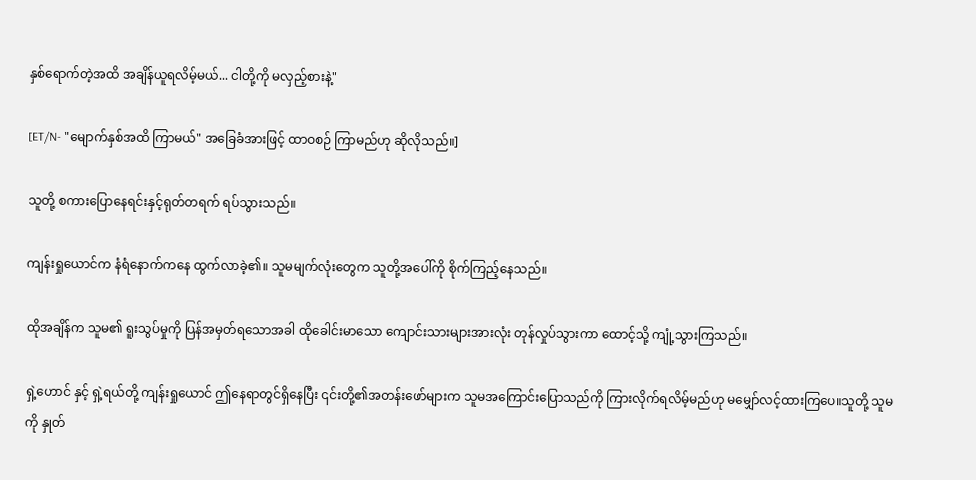နှစ်ရောက်တဲ့အထိ အချိန်ယူရလိမ့်မယ်... ငါတို့ကို မလှည့်စားနဲ့"

[ET/N- "မျောက်နှစ်အထိ ကြာမယ်" အခြေခံအားဖြင့် ထာဝစဉ် ကြာမည်ဟု ဆိုလိုသည်။]

သူတို့ စကားပြောနေရင်းနှင့်ရုတ်တရက် ရပ်သွားသည်။

ကျန်းရှုယောင်က နံရံနောက်ကနေ ထွက်လာခဲ့၏။ သူမမျက်လုံးတွေက သူတို့အပေါ်ကို စိုက်ကြည့်နေသည်။

ထိုအချိန်က သူမ၏ ရူးသွပ်မှုကို ပြန်အမှတ်ရသောအခါ ထိုခေါင်းမာသော ကျောင်းသားများအားလုံး တုန်လှုပ်သွားကာ ထောင့်သို့ ကျုံ့သွားကြသည်။

ရှဲ့ဟောင် နှင့် ရှဲ့ရယ်တို့ ကျန်းရှုယောင် ဤနေရာတွင်ရှိနေပြီး ၎င်းတို့၏အတန်းဖော်များက သူမအကြောင်းပြောသည်ကို ကြားလိုက်ရလိမ့်မည်ဟု မမျှော်လင့်ထားကြပေ။သူတို့ သူမကို နှုတ်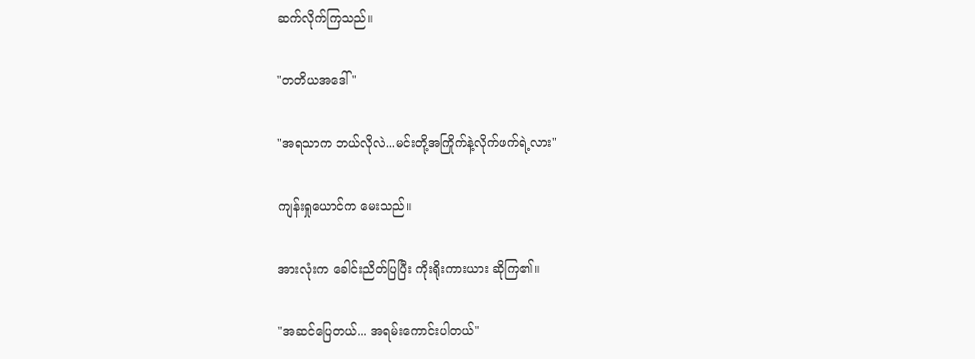ဆက်လိုက်ကြသည်။

"တတိယအဒေါ် "

"အရသာက ဘယ်လိုလဲ...မင်းတို့အကြိုက်နဲ့လိုက်ဖက်ရဲ့လား"

ကျန်းရှုယောင်က မေးသည်။

အားလုံးက ခေါင်းညိတ်ပြပြီး ကိုးရိုးကားယား ဆိုကြ၏။

"အဆင်ပြေတယ်... အရမ်းကောင်းပါတယ်"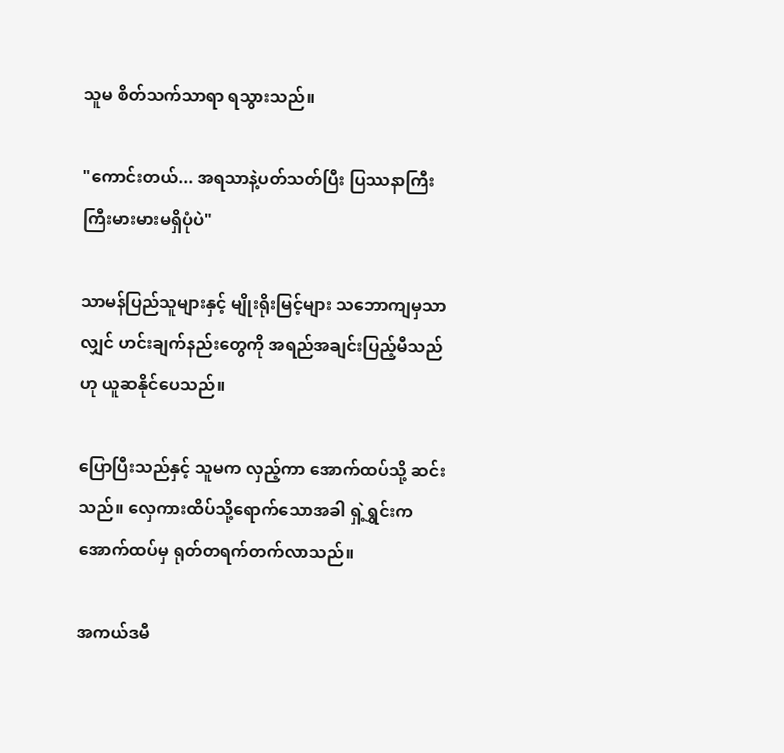သူမ စိတ်သက်သာရာ ရသွားသည်။

"ကောင်းတယ်... အရသာနဲ့ပတ်သတ်ပြီး ပြဿနာကြီးကြီးမားမားမရှိပုံပဲ"

သာမန်ပြည်သူများနှင့် မျိုးရိုးမြင့်များ သဘောကျမှသာလျှင် ဟင်းချက်နည်းတွေကို အရည်အချင်းပြည့်မီသည်ဟု ယူဆနိုင်ပေသည်။

ပြောပြီးသည်နှင့် သူမက လှည့်ကာ အောက်ထပ်သို့ ဆင်းသည်။ လှေကားထိပ်သို့ရောက်သောအခါ ရှဲ့ရွှင်းက အောက်ထပ်မှ ရုတ်တရက်တက်လာသည်။

အကယ်ဒမီ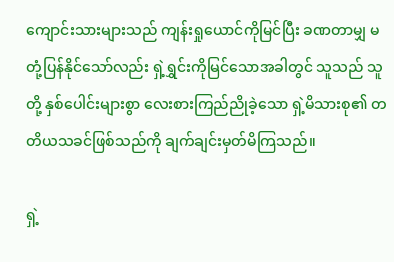ကျောင်းသားများသည် ကျန်းရှုယောင်ကိုမြင်ပြီး ခဏတာမျှ မတုံ့ပြန်နိုင်သော်လည်း ရှဲ့ရွှင်းကိုမြင်သောအခါတွင် သူသည် သူတို့ နှစ်ပေါင်းများစွာ လေးစားကြည်ညိုခဲ့သော ရှဲ့မိသားစု၏ တတိယသခင်ဖြစ်သည်ကို ချက်ချင်းမှတ်မိကြသည်။

ရှဲ့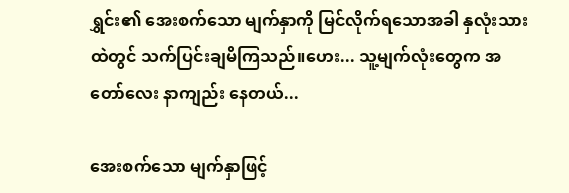ရွှင်း၏ အေးစက်သော မျက်နှာကို မြင်လိုက်ရသောအခါ နှလုံးသားထဲတွင် သက်ပြင်းချမိကြသည်။ဟေး... သူ့မျက်လုံးတွေက အတော်လေး နာကျည်း နေတယ်...

အေးစက်သော မျက်နှာဖြင့်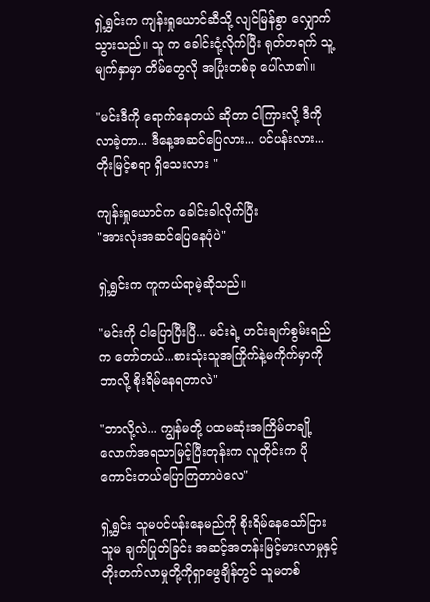ရှဲ့ရွှင်းက ကျန်းရှုယောင်ဆီသို့ လျင်မြန်စွာ လျှောက်သွားသည်။ သူ က ခေါင်းငုံ့လိုက်ပြီး ရုတ်တရက် သူ့မျက်နှာမှာ တိမ်တွေလို အပြုံးတစ်ခု ပေါ်လာ၏။

"မင်းဒီကို ရောက်နေတယ် ဆိုတာ ငါကြားလို့ ဒီကို လာခဲ့တာ... ဒီနေ့အဆင်ပြေလား... ပင်ပန်းလား... တိုးမြင့်စရာ ရှိသေးလား "

ကျန်းရှုယောင်က ခေါင်းခါလိုက်ပြီး
"အားလုံးအဆင်ပြေနေပုံပဲ"

ရှဲ့ရွှင်းက ကူကယ်ရာမဲ့ဆိုသည်။

"မင်းကို ငါပြောပြီးပြီ... မင်းရဲ့ ဟင်းချက်စွမ်းရည်က တော်တယ်...စားသုံးသူအကြိုက်နဲ့မကိုက်မှာကို ဘာလို့ စိုးရိမ်နေရတာလဲ"

"ဘာလို့လဲ... ကျွန်မတို့ ပထမဆုံးအကြိမ်တချို့လောက်အရသာမြင့်ပြီးတုန်းက လူတိုင်းက ပိုကောင်းတယ်ပြောကြတာပဲလေ"

ရှဲ့ရွှင်း သူမပင်ပန်းနေမည်ကို စိုးရိမ်နေသော်ငြား သူမ ချက်ပြုတ်ခြင်း အဆင့်အတန်းမြင့်မားလာမှုနှင့် တိုးတက်လာမှုတို့ကိုရှာဖွေချိန်တွင် သူမတစ်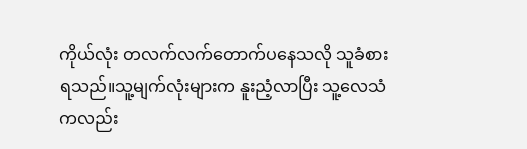ကိုယ်လုံး တလက်လက်တောက်ပနေသလို သူခံစားရသည်။သူ့မျက်လုံးများက နူးညံ့လာပြီး သူ့လေသံကလည်း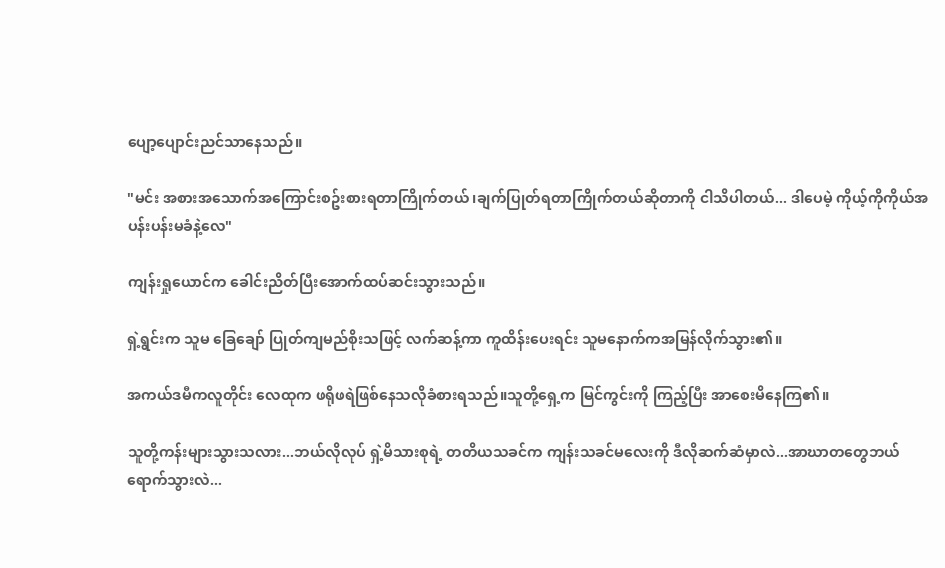ပျော့ပျောင်းညင်သာနေသည်။

"မင်း အစားအသောက်အကြောင်းစဥ်းစားရတာကြိုက်တယ်၊ချက်ပြုတ်ရတာကြိုက်တယ်ဆိုတာကို ငါသိပါတယ်... ဒါပေမဲ့ ကိုယ့်ကိုကိုယ်အပန်းပန်းမခံနဲ့လေ"

ကျန်းရှုယောင်က ခေါင်းညိတ်ပြီးအောက်ထပ်ဆင်းသွားသည်။

ရှဲ့ရွင်းက သူမ ခြေချော် ပြုတ်ကျမည်စိုးသဖြင့် လက်ဆန့်ကာ ကူထိန်းပေးရင်း သူမနောက်ကအမြန်လိုက်သွား၏။

အကယ်ဒမီကလူတိုင်း လေထုက ဖရိုဖရဲဖြစ်နေသလိုခံစားရသည်။သူတို့ရှေ့က မြင်ကွင်းကို ကြည့်ပြီး အာစေးမိနေကြ၏။

သူတို့ကန်းများသွားသလား...ဘယ်လိုလုပ် ရှဲ့မိသားစုရဲ့ တတိယသခင်က ကျန်းသခင်မလေးကို ဒီလိုဆက်ဆံမှာလဲ...အာဃာတတွေဘယ်ရောက်သွားလဲ...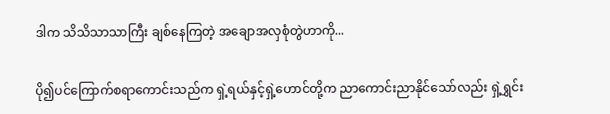ဒါက သိသိသာသာကြီး ချစ်နေကြတဲ့ အချောအလှစုံတွဲဟာကို...

ပို၍ပင်ကြောက်စရာကောင်းသည်က ရှဲ့ရယ်နှင့်ရှဲ့ဟောင်တို့က ညာကောင်းညာနိုင်သော်လည်း ရှဲ့ရွှင်း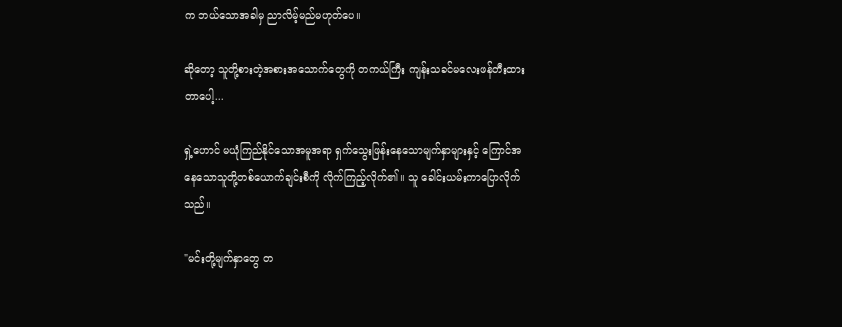က ဘယ်သောအခါမှ ညာလိမ့်မည်မဟုတ်ပေ။

ဆိုတော့ သူတို့စားတဲ့အစားအသောက်တွေကို တကယ်ကြီး ကျန်းသခင်မလေးဖန်တီးထားတာပေါ့...

ရှဲ့ဟောင် မယုံကြည်နိုင်သောအမူအရာ ရှက်သွေးဖြန်းနေသောမျက်နှာများနှင့် ကြောင်အနေသောသူတို့တစ်ယောက်ချင်းစီကို လိုက်ကြည့်လိုက်၏။ သူ ခေါင်းယမ်းကာပြောလိုက်သည်။

"မင်းတို့မျက်နှာတွေ တ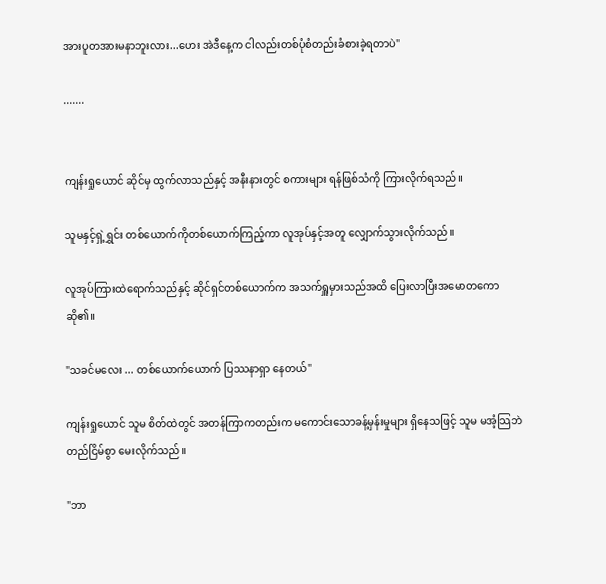အားပူတအားမနာဘူးလား...ဟေး အဲဒီနေ့က ငါလည်းတစ်ပုံစံတည်းခံစားခဲ့ရတာပဲ"

.......


ကျန်းရှုယောင် ဆိုင်မှ ထွက်လာသည်နှင့် အနီးနားတွင် စကားများ ရန်ဖြစ်သံကို ကြားလိုက်ရသည်။

သူမနှင့်ရှဲ့ရွှင်း တစ်ယောက်ကိုတစ်ယောက်ကြည့်ကာ လူအုပ်နှင့်အတူ လျှောက်သွားလိုက်သည်။

လူအုပ်ကြားထဲရောက်သည်နှင့် ဆိုင်ရှင်တစ်ယောက်က အသက်ရှူမှားသည်အထိ ပြေးလာပြီးအမောတကောဆို၏။

"သခင်မလေး ... တစ်ယောက်ယောက် ပြဿနာရှာ နေတယ်"

ကျန်းရှုယောင် သူမ စိတ်ထဲတွင် အတန်ကြာကတည်းက မကောင်းသောခန့်မှန်းမှုများ ရှိနေသဖြင့် သူမ မအံ့သြဘဲ တည်ငြိမ်စွာ မေးလိုက်သည်။

"ဘာ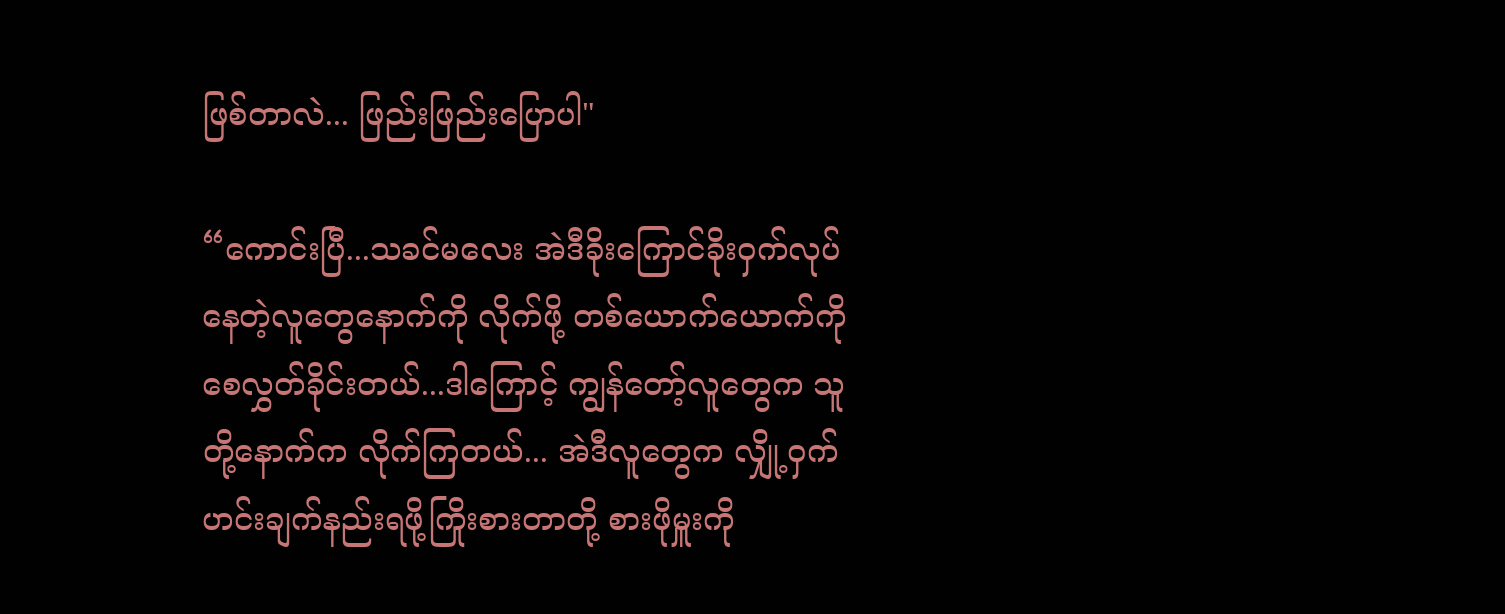ဖြစ်တာလဲ... ဖြည်းဖြည်းပြောပါ"

“ကောင်းပြီ...သခင်မလေး အဲဒီခိုးကြောင်ခိုးဝှက်လုပ်နေတဲ့လူတွေနောက်ကို လိုက်ဖို့ တစ်ယောက်ယောက်ကို စေလွှတ်ခိုင်းတယ်...ဒါကြောင့် ကျွန်တော့်လူတွေက သူတို့နောက်က လိုက်ကြတယ်... အဲဒီလူတွေက လျှို့ဝှက်ဟင်းချက်နည်းရဖို့ကြိုးစားတာတို့ စားဖိုမှူးကို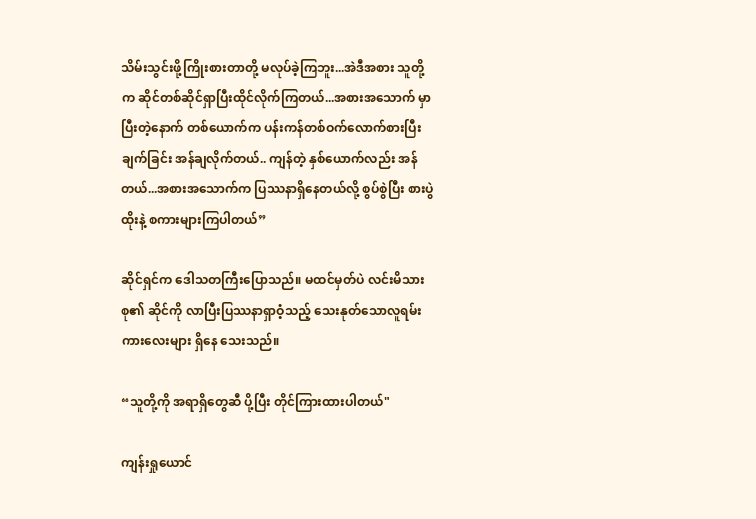သိမ်းသွင်းဖို့ကြိုးစားတာတို့ မလုပ်ခဲ့ကြဘူး...အဲဒီအစား သူတို့က ဆိုင်တစ်ဆိုင်ရှာပြီးထိုင်လိုက်ကြတယ်...အစားအသောက် မှာပြီးတဲ့နောက် တစ်ယောက်က ပန်းကန်တစ်ဝက်လောက်စားပြီး ချက်ခြင်း အန်ချလိုက်တယ်.. ကျန်တဲ့ နှစ်ယောက်လည်း အန်တယ်...အစားအသောက်က ပြဿနာရှိနေတယ်လို့ စွပ်စွဲပြီး စားပွဲထိုးနဲ့ စကားများကြပါတယ်”

ဆိုင်ရှင်က ဒေါသတကြီးပြောသည်။ မထင်မှတ်ပဲ လင်းမိသားစု၏ ဆိုင်ကို လာပြီးပြဿနာရှာဝံ့သည့် သေးနုတ်သောလူရမ်းကားလေးများ ရှိနေ သေးသည်။

“သူတို့ကို အရာရှိတွေဆီ ပို့ပြီး တိုင်ကြားထားပါတယ်"

ကျန်းရှုယောင်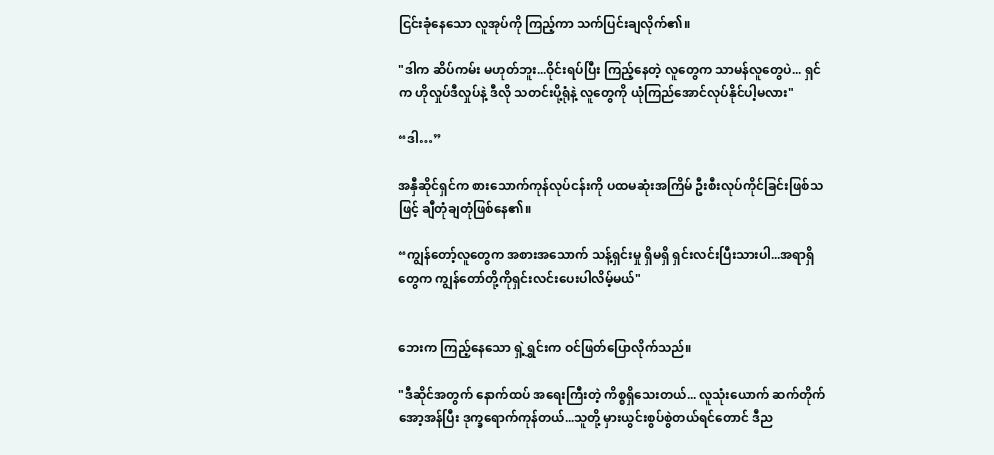ငြင်းခုံနေသော လူအုပ်ကို ကြည့်ကာ သက်ပြင်းချလိုက်၏။

"ဒါက ဆိပ်ကမ်း မဟုတ်ဘူး...ဝိုင်းရပ်ပြီး ကြည့်နေတဲ့ လူတွေက သာမန်လူတွေပဲ... ရှင်က ဟိုလှုပ်ဒီလှုပ်နဲ့ ဒီလို သတင်းပို့ရုံနဲ့ လူတွေကို ယုံကြည်အောင်လုပ်နိုင်ပါ့မလား"

“ဒါ…”

အနှီဆိုင်ရှင်က စားသောက်ကုန်လုပ်ငန်းကို ပထမဆုံးအကြိမ် ဦးစီးလုပ်ကိုင်ခြင်းဖြစ်သဖြင့် ချီတုံချတုံဖြစ်နေ၏။

“ကျွန်တော့်လူတွေက အစားအသောက် သန့်ရှင်းမှု ရှိမရှိ ရှင်းလင်းပြီးသားပါ...အရာရှိတွေက ကျွန်တော်တို့ကိုရှင်းလင်းပေးပါလိမ့်မယ်"


ဘေးက ကြည့်နေသော ရှဲ့ရွှင်းက ဝင်ဖြတ်ပြောလိုက်သည်။

"ဒီဆိုင်အတွက် နောက်ထပ် အရေးကြီးတဲ့ ကိစ္စရှိသေးတယ်... လူသုံးယောက် ဆက်တိုက် အော့အန်ပြီး ဒုက္ခရောက်ကုန်တယ်...သူတို့ မှားယွင်းစွပ်စွဲတယ်ရင်တောင် ဒီည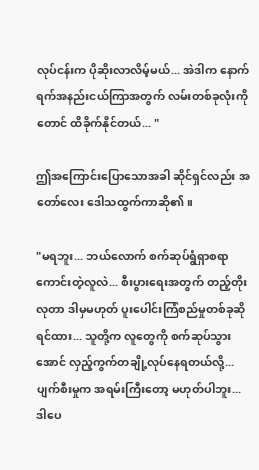လုပ်ငန်းက ပိုဆိုးလာလိမ့်မယ်... အဲဒါက နောက်ရက်အနည်းငယ်ကြာအတွက် လမ်းတစ်ခုလုံးကိုတောင် ထိခိုက်နိုင်တယ်... "

ဤအကြောင်းပြောသောအခါ ဆိုင်ရှင်လည်း အတော်လေး ဒေါသထွက်ကာဆို၏။

"မရဘူး... ဘယ်လောက် စက်ဆုပ်ရွံရှာစရာကောင်းတဲ့လူလဲ... စီးပွားရေးအတွက် တည့်တိုးလုတာ ဒါမှမဟုတ် ပူးပေါင်းကြံစည်မှုတစ်ခုဆိုရင်ထား... သူတို့က လူတွေကို စက်ဆုပ်သွားအောင် လှည့်ကွက်တချို့လုပ်နေရတယ်လို့... ပျက်စီးမှုက အရမ်းကြီးတော့ မဟုတ်ပါဘူး...ဒါပေ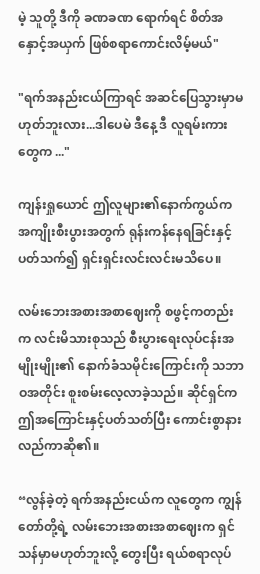မဲ့ သူတို့ ဒီကို ခဏခဏ ရောက်ရင် စိတ်အနှောင့်အယှက် ဖြစ်စရာကောင်းလိမ့်မယ်"

"ရက်အနည်းငယ်ကြာရင် အဆင်ပြေသွားမှာမဟုတ်ဘူးလား...ဒါပေမဲ ဒီနေ့ ဒီ လူရမ်းကားတွေက ..."

ကျန်းရှုယောင် ဤလူများ၏နောက်ကွယ်က အကျိုးစီးပွားအတွက် ရုန်းကန်နေရခြင်းနှင့်ပတ်သက်၍ ရှင်းရှင်းလင်းလင်းမသိပေ။

လမ်းဘေးအစားအစာဈေးကို စဖွင့်ကတည်းက လင်းမိသားစုသည် စီးပွားရေးလုပ်ငန်းအမျိုးမျိုး၏ နောက်ခံသမိုင်းကြောင်းကို သဘာဝအတိုင်း စူးစမ်းလေ့လာခဲ့သည်။ ဆိုင်ရှင်က ဤအကြောင်းနှင့်ပတ်သတ်ပြီး ကောင်းစွာနားလည်ကာဆို၏။

“လွန်ခဲ့တဲ့ ရက်အနည်းငယ်က လူတွေက ကျွန်တော်တို့ရဲ့ လမ်းဘေးအစားအစာဈေးက ရှင်သန်မှာမဟုတ်ဘူးလို့ တွေးပြီး ရယ်စရာလုပ်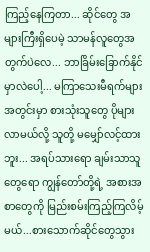ကြည့်နေကြတာ... ဆိုင်တွေ အများကြီးရှိပေမဲ့ သာမန်လူတွေအတွက်ပဲလေ... ဘာခြိမ်းခြောက်နိုင်မှာလဲပေါ့... မကြာသေးမီရက်များအတွင်းမှာ စားသုံးသူတွေ ပိုများလာမယ်လို့ သူတို့ မမျှော်လင့်ထားဘူး... အရပ်သားရော ချမ်းသာသူတွေရော ကျွန်တော်တို့ရဲ့ အစားအစာတွေကို မြည်းစမ်းကြည့်ကြလိမ့်မယ်...စားသောက်ဆိုင်တွေသွား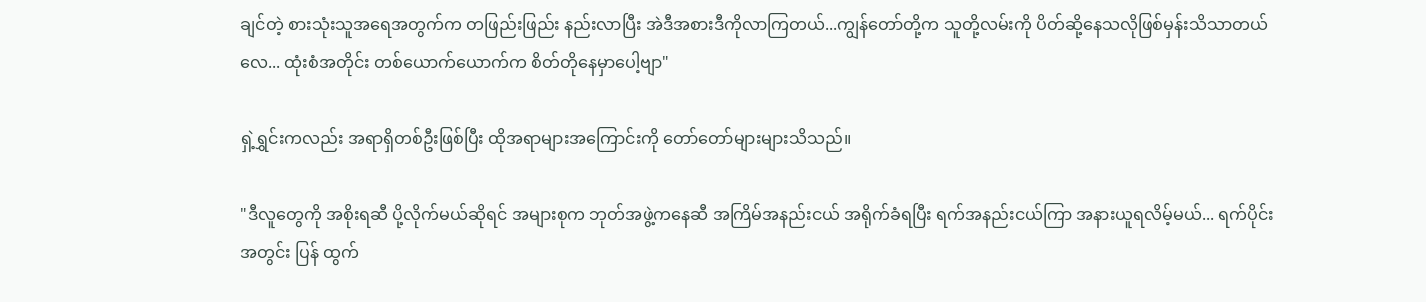ချင်တဲ့ စားသုံးသူအရေအတွက်က တဖြည်းဖြည်း နည်းလာပြီး အဲဒီအစားဒီကိုလာကြတယ်...ကျွန်တော်တို့က သူတို့လမ်းကို ပိတ်ဆို့နေသလိုဖြစ်မှန်းသိသာတယ်လေ... ထုံးစံအတိုင်း တစ်ယောက်ယောက်က စိတ်တိုနေမှာပေါ့ဗျာ"

ရှဲ့ရွှင်းကလည်း အရာရှိတစ်ဦးဖြစ်ပြီး ထိုအရာများအကြောင်းကို တော်တော်များများသိသည်။

"ဒီလူတွေကို အစိုးရဆီ ပို့လိုက်မယ်ဆိုရင် အများစုက ဘုတ်အဖွဲ့ကနေဆီ အကြိမ်အနည်းငယ် အရိုက်ခံရပြီး ရက်အနည်းငယ်ကြာ အနားယူရလိမ့်မယ်... ရက်ပိုင်းအတွင်း ပြန် ထွက်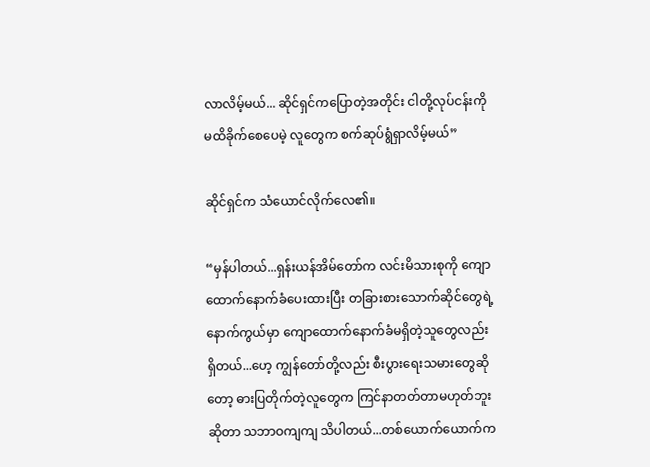လာလိမ့်မယ်... ဆိုင်ရှင်ကပြောတဲ့အတိုင်း ငါတို့လုပ်ငန်းကို မထိခိုက်စေပေမဲ့ လူတွေက စက်ဆုပ်ရွံရှာလိမ့်မယ်”

ဆိုင်ရှင်က သံယောင်လိုက်လေ၏။

“မှန်ပါတယ်...ရှန်းယန်အိမ်တော်က လင်းမိသားစုကို ကျောထောက်နောက်ခံပေးထားပြီး တခြားစားသောက်ဆိုင်တွေရဲ့ နောက်ကွယ်မှာ ကျောထောက်နောက်ခံမရှိတဲ့သူတွေလည်း ရှိတယ်...ဟေ့ ကျွန်တော်တို့လည်း စီးပွားရေးသမားတွေဆိုတော့ ဓားပြတိုက်တဲ့လူတွေက ကြင်နာတတ်တာမဟုတ်ဘူးဆိုတာ သဘာဝကျကျ သိပါတယ်...တစ်ယောက်ယောက်က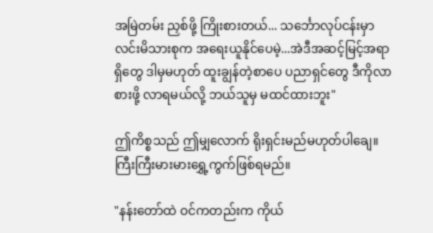အမြဲတမ်း ညှစ်ဖို့ ကြိုးစားတယ်... သင်္ဘောလုပ်ငန်းမှာ လင်းမိသားစုက အရေးယူနိုင်ပေမဲ့...အဲဒီအဆင့်မြင့်အရာရှိတွေ ဒါမှမဟုတ် ထူးချွန်တဲ့စာပေ ပညာရှင်တွေ ဒီကိုလာစားဖို့ လာရမယ်လို့ ဘယ်သူမှ မထင်ထားဘူး"

ဤကိစ္စသည် ဤမျှလောက် ရိုးရှင်းမည်မဟုတ်ပါချေ။ ကြီးကြီးမားမားရွှေ့ကွက်ဖြစ်ရမည်။

"နန်းတော်ထဲ ဝင်ကတည်းက ကိုယ်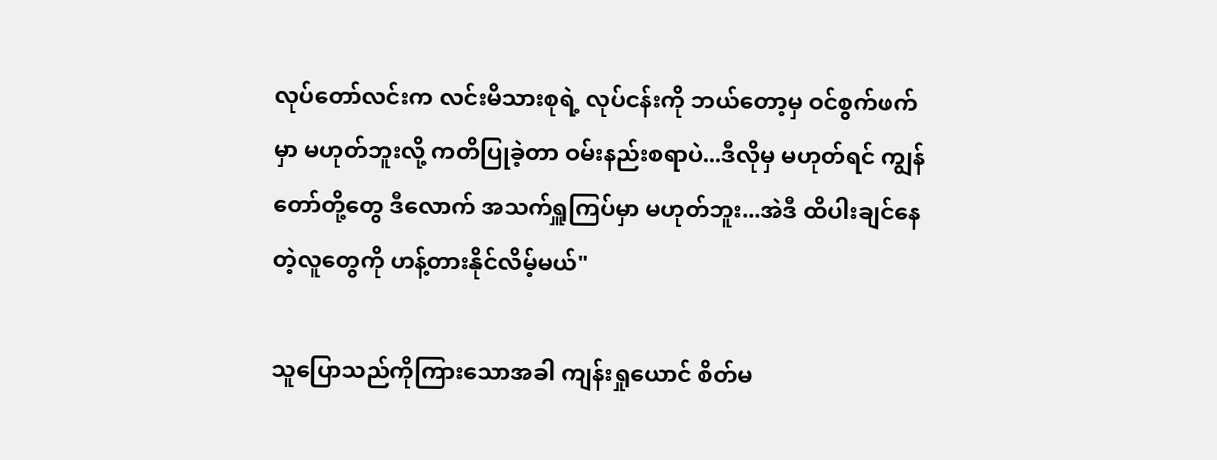လုပ်တော်လင်းက လင်းမိသားစုရဲ့ လုပ်ငန်းကို ဘယ်တော့မှ ဝင်စွက်ဖက်မှာ မဟုတ်ဘူးလို့ ကတိပြုခဲ့တာ ဝမ်းနည်းစရာပဲ...ဒီလိုမှ မဟုတ်ရင် ကျွန်တော်တို့တွေ ဒီလောက် အသက်ရှူကြပ်မှာ မဟုတ်ဘူး...အဲဒီ ထိပါးချင်နေတဲ့လူတွေကို ဟန့်တားနိုင်လိမ့်မယ်"

သူပြောသည်ကိုကြားသောအခါ ကျန်းရှုယောင် စိတ်မ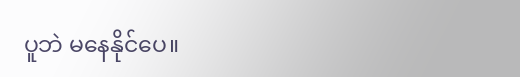ပူဘဲ မနေနိုင်ပေ။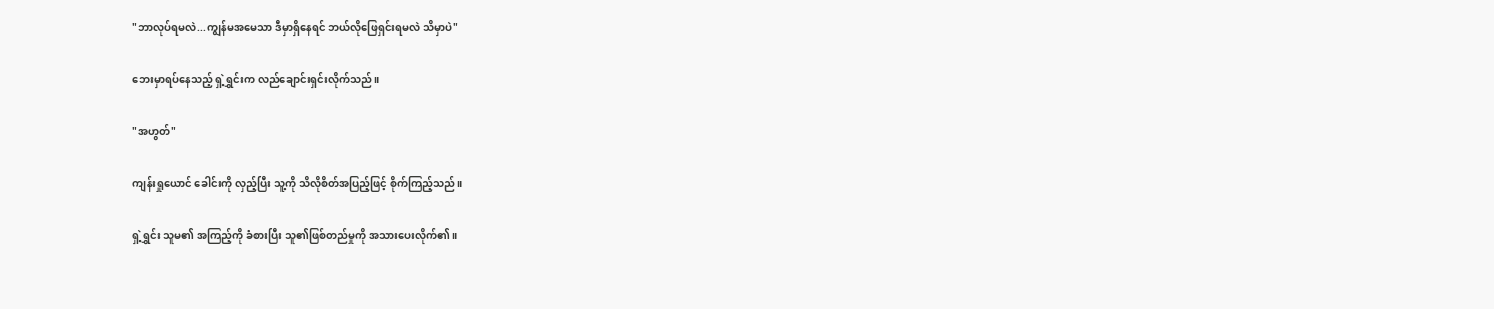"ဘာလုပ်ရမလဲ...ကျွန်မအမေသာ ဒီမှာရှိနေရင် ဘယ်လိုဖြေရှင်းရမလဲ သိမှာပဲ"

ဘေးမှာရပ်နေသည့် ရှဲ့ရွှင်းက လည်ချောင်းရှင်းလိုက်သည်။

"အဟွတ်"

ကျန်းရှုယောင် ခေါင်းကို လှည့်ပြီး သူ့ကို သိလိုစိတ်အပြည့်ဖြင့် စိုက်ကြည့်သည်။

ရှဲ့ရွှင်း သူမ၏ အကြည့်ကို ခံစားပြီး သူ၏ဖြစ်တည်မှုကို အသားပေးလိုက်၏။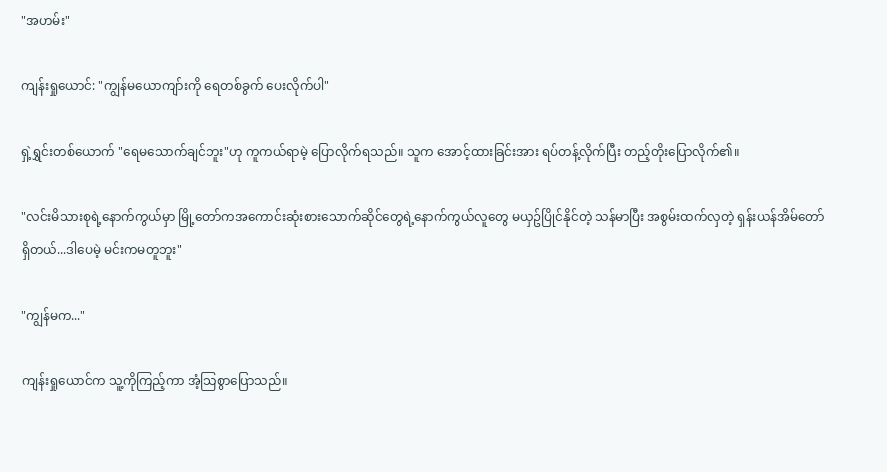"အဟမ်း"

ကျန်းရှုယောင်: "ကျွန်မယောကျာ်းကို ရေတစ်ခွက် ပေးလိုက်ပါ"

ရှဲ့ရွှင်းတစ်ယောက် "ရေမသောက်ချင်ဘူး"ဟု ကူကယ်ရာမဲ့ ပြောလိုက်ရသည်။ သူက အောင့်ထားခြင်းအား ရပ်တန့်လိုက်ပြီး တည့်တိုးပြောလိုက်၏။

"လင်းမိသားစုရဲ့နောက်ကွယ်မှာ မြို့တော်ကအကောင်းဆုံးစားသောက်ဆိုင်တွေရဲ့နောက်ကွယ်လူတွေ မယှဥ်ပြိုင်နိုင်တဲ့ သန်မာပြီး အစွမ်းထက်လှတဲ့ ရှန်းယန်အိမ်တော်ရှိတယ်...ဒါပေမဲ့ မင်းကမတူဘူး"

"ကျွန်မက..."

ကျန်းရှုယောင်က သူ့ကိုကြည့်ကာ အံ့သြစွာပြောသည်။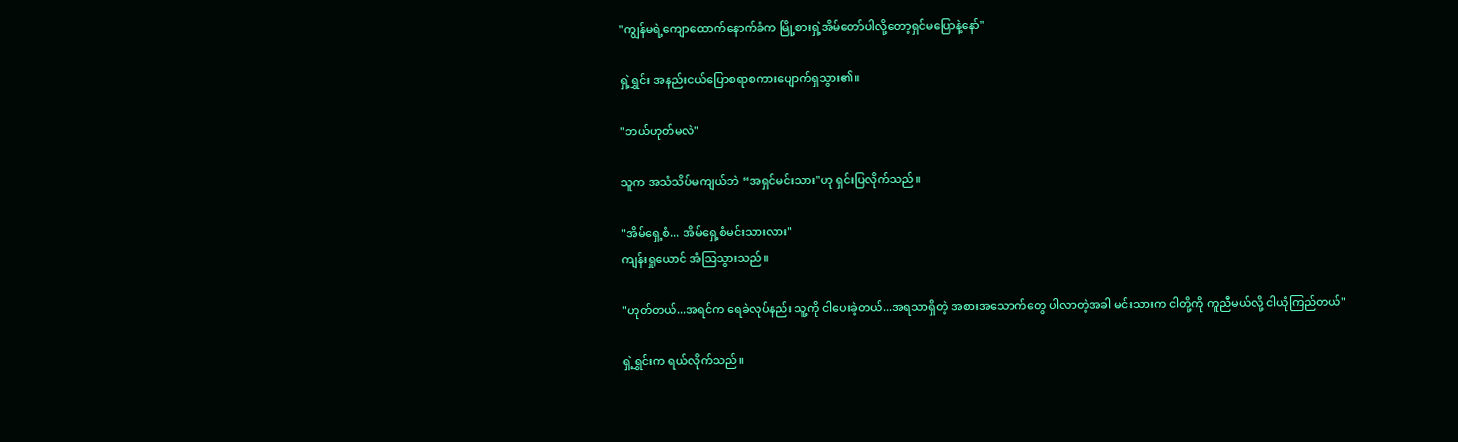"ကျွန်မရဲ့ကျောထောက်နောက်ခံက မြို့စားရှဲ့အိမ်တော်ပါလို့တော့ရှင်မပြောနဲ့နော်"

ရှဲ့ရွှင်း အနည်းငယ်ပြောစရာစကားပျောက်ရှသွား၏။

"ဘယ်ဟုတ်မလဲ"

သူက အသံသိပ်မကျယ်ဘဲ “အရှင်မင်းသား"ဟု ရှင်းပြလိုက်သည်။

"အိမ်ရှေ့စံ... အိမ်ရှေ့စံမင်းသားလား"
ကျန်းရှုယောင် အံသြသွားသည်။

"ဟုတ်တယ်...အရင်က ရေခဲလုပ်နည်း သူ့ကို ငါပေးခဲ့တယ်...အရသာရှိတဲ့ အစားအသောက်တွေ ပါလာတဲ့အခါ မင်းသားက ငါတို့ကို ကူညီမယ်လို့ ငါယုံကြည်တယ်"

ရှဲ့ရွှင်းက ရယ်လိုက်သည်။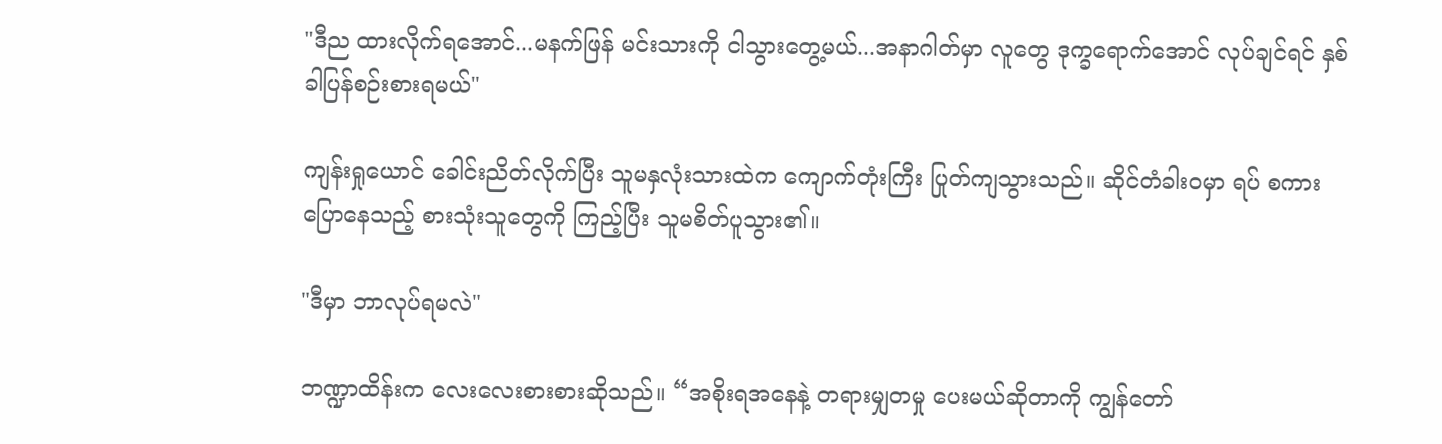"ဒီည ထားလိုက်ရအောင်...မနက်ဖြန် မင်းသားကို ငါသွားတွေ့မယ်...အနာဂါတ်မှာ လူတွေ ဒုက္ခရောက်အောင် လုပ်ချင်ရင် နှစ်ခါပြန်စဉ်းစားရမယ်"

ကျန်းရှုယောင် ခေါင်းညိတ်လိုက်ပြီး သူမနှလုံးသားထဲက ကျောက်တုံးကြီး ပြုတ်ကျသွားသည်။ ဆိုင်တံခါးဝမှာ ရပ် စကားပြောနေသည့် စားသုံးသူတွေကို ကြည့်ပြီး သူမစိတ်ပူသွား၏။

"ဒီမှာ ဘာလုပ်ရမလဲ"

ဘဏ္ဍာထိန်းက လေးလေးစားစားဆိုသည်။ “အစိုးရအနေနဲ့ တရားမျှတမှု ပေးမယ်ဆိုတာကို ကျွန်တော်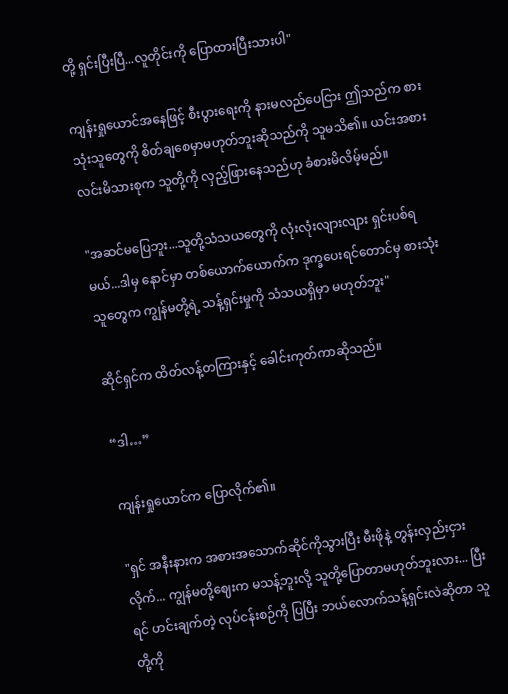တို့ ရှင်းပြီးပြီ...လူတိုင်းကို ပြောထားပြီးသားပါ"

ကျန်းရှုယောင်အနေဖြင့် စီးပွားရေးကို နားမလည်ပေငြား ဤသည်က စားသုံးသူတွေကို စိတ်ချစေမှာမဟုတ်ဘူးဆိုသည်ကို သူမသိ၏။ ယင်းအစား လင်းမိသားစုက သူတို့ကို လှည့်ဖြားနေသည်ဟု ခံစားမိလိမ့်မည်။

"အဆင်မပြေဘူး...သူတို့သံသယတွေကို လုံးလုံးလျားလျား ရှင်းပစ်ရမယ်...ဒါမှ နောင်မှာ တစ်ယောက်ယောက်က ဒုက္ခပေးရင်တောင်မှ စားသုံးသူတွေက ကျွန်မတို့ရဲ့ သန့်ရှင်းမှုကို သံသယရှိမှာ မဟုတ်ဘူး"

ဆိုင်ရှင်က ထိတ်လန့်တကြားနှင့် ခေါင်းကုတ်ကာဆိုသည်။

“ဒါ…”

ကျန်းရှုယောင်က ပြောလိုက်၏။

"ရှင် အနီးနားက အစားအသောက်ဆိုင်ကိုသွားပြီး မီးဖိုနဲ့ တွန်းလှည်းငှားလိုက်... ကျွန်မတို့ဈေးက မသန့်ဘူးလို့ သူတို့ပြောတာမဟုတ်ဘူးလား... ပြီးရင် ဟင်းချက်တဲ့ လုပ်ငန်းစဉ်ကို ပြပြီး ဘယ်လောက်သန့်ရှင်းလဲဆိုတာ သူတို့ကို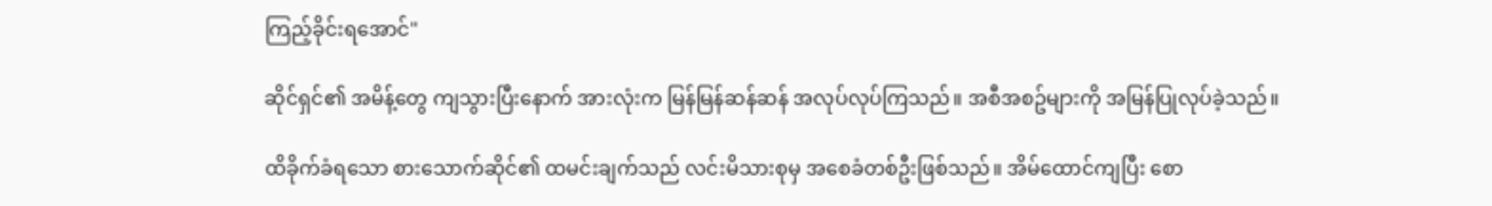ကြည့်ခိုင်းရအောင်"

ဆိုင်ရှင်၏ အမိန့်တွေ ကျသွားပြီးနောက် အားလုံးက မြန်မြန်ဆန်ဆန် အလုပ်လုပ်ကြသည်။ အစီအစဥ်များကို အမြန်ပြုလုပ်ခဲ့သည်။

ထိခိုက်ခံရသော စားသောက်ဆိုင်၏ ထမင်းချက်သည် လင်းမိသားစုမှ အစေခံတစ်ဦးဖြစ်သည်။ အိမ်ထောင်ကျပြီး စော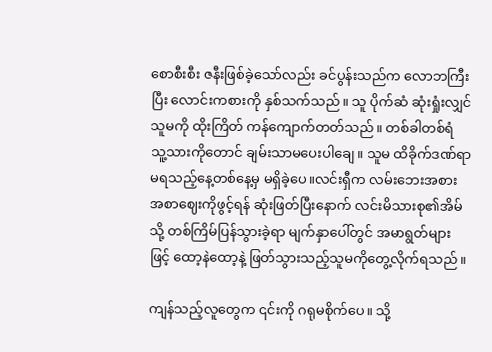စောစီးစီး ဇနီးဖြစ်ခဲ့သော်လည်း ခင်ပွန်းသည်က လောဘကြီးပြီး လောင်းကစားကို နှစ်သက်သည်။ သူ ပိုက်ဆံ ဆုံးရှုံးလျှင် သူမကို ထိုးကြိတ် ကန်ကျောက်တတ်သည်။ တစ်ခါတစ်ရံ သူ့သားကိုတောင် ချမ်းသာမပေးပါချေ။ သူမ ထိခိုက်ဒဏ်ရာမရသည့်နေ့တစ်နေ့မှ မရှိခဲ့ပေ။လင်းရှီက လမ်းဘေးအစားအစာဈေးကိုဖွင့်ရန် ဆုံးဖြတ်ပြီးနောက် လင်းမိသားစု၏အိမ်သို့ တစ်ကြိမ်ပြန်သွားခဲ့ရာ မျက်နှာပေါ်တွင် အမာရွတ်များဖြင့် ထော့နဲထော့နဲ့ ဖြတ်သွားသည့်သူမကိုတွေ့လိုက်ရသည်။

ကျန်သည့်လူတွေက ၎င်းကို ဂရုမစိုက်ပေ။ သို့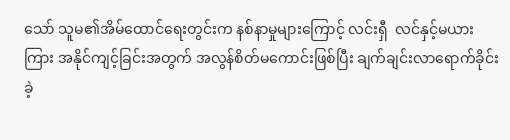သော် သူမ၏အိမ်ထောင်ရေးတွင်းက နစ်နာမှုများကြောင့် လင်းရှီ  လင်နှင့်မယားကြား အနိုင်ကျင့်ခြင်းအတွက် အလွန်စိတ်မကောင်းဖြစ်ပြီး ချက်ချင်းလာရောက်ခိုင်းခဲ့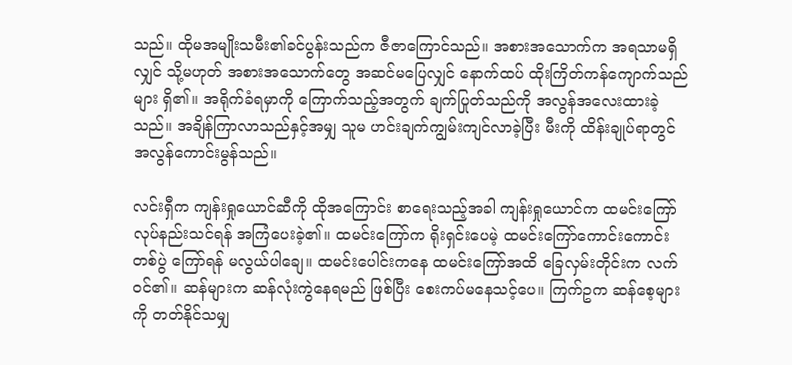သည်။ ထိုမအမျိုးသမီး၏ခင်ပွန်းသည်က ဇီဇာကြောင်သည်။ အစားအသောက်က အရသာမရှိလျှင် သို့မဟုတ် အစားအသောက်တွေ အဆင်မပြေလျှင် နောက်ထပ် ထိုးကြိတ်ကန်ကျောက်သည်များ ရှိ၏။ အရိုက်ခံရမှာကို ကြောက်သည့်အတွက် ချက်ပြုတ်သည်ကို အလွန်အလေးထားခဲ့သည်။ အချိန်ကြာလာသည်နှင့်အမျှ သူမ ဟင်းချက်ကျွမ်းကျင်လာခဲ့ပြီး မီးကို ထိန်းချုပ်ရာတွင် အလွန်ကောင်းမွန်သည်။

လင်းရှီက ကျန်းရှုယောင်ဆီကို ထိုအကြောင်း စာရေးသည့်အခါ ကျန်းရှုယောင်က ထမင်းကြော်လုပ်နည်းသင်ရန် အကြံပေးခဲ့၏။ ထမင်းကြော်က ရိုးရှင်းပေမဲ့ ထမင်းကြော်ကောင်းကောင်းတစ်ပွဲ ကြော်ရန် မလွယ်ပါချေ။ ထမင်းပေါင်းကနေ ထမင်းကြော်အထိ ခြေလှမ်းတိုင်းက လက်ဝင်၏။ ဆန်များက ဆန်လုံးကွဲနေရမည် ဖြစ်ပြီး စေးကပ်မနေသင့်ပေ။ ကြက်ဥက ဆန်စေ့များကို တတ်နိုင်သမျှ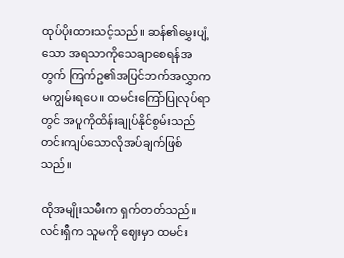ထုပ်ပိုးထားသင့်သည်။ ဆန်၏မွှေးပျံ့သော အရသာကိုသေချာစေရန်အတွက် ကြက်ဥ၏အပြင်ဘက်အလွှာက မကျွမ်းရပေ။ ထမင်းကြော်ပြုလုပ်ရာတွင် အပူကိုထိန်းချုပ်နိုင်စွမ်းသည် တင်းကျပ်သောလိုအပ်ချက်ဖြစ်သည်။

ထိုအမျိုးသမီးက ရှက်တတ်သည်။ လင်းရှီက သူမကို ဈေးမှာ ထမင်း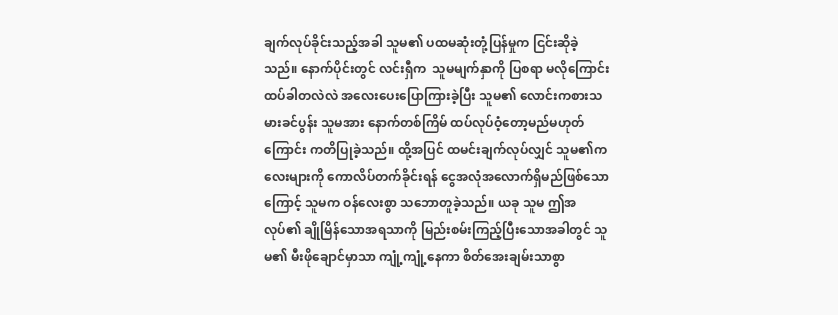ချက်လုပ်ခိုင်းသည့်အခါ သူမ၏ ပထမဆုံးတုံ့ပြန်မှုက ငြင်းဆိုခဲ့သည်။ နောက်ပိုင်းတွင် လင်းရှီက  သူမမျက်နှာကို ပြစရာ မလိုကြောင်း ထပ်ခါတလဲလဲ အလေးပေးပြောကြားခဲ့ပြီး သူမ၏ လောင်းကစားသမားခင်ပွန်း သူမအား နောက်တစ်ကြိမ် ထပ်လုပ်ဝံ့တော့မည်မဟုတ်ကြောင်း ကတိပြုခဲ့သည်။ ထို့အပြင် ထမင်းချက်လုပ်လျှင် သူမ၏ကလေးများကို ကောလိပ်တက်ခိုင်းရန် ငွေအလုံအလောက်ရှိမည်ဖြစ်သောကြောင့် သူမက ဝန်လေးစွာ သဘောတူခဲ့သည်။ ယခု သူမ ဤအလုပ်၏ ချိုမြိန်သောအရသာကို မြည်းစမ်းကြည့်ပြီးသောအခါတွင် သူမ၏ မီးဖိုချောင်မှာသာ ကျုံ့ကျုံ့နေကာ စိတ်အေးချမ်းသာစွာ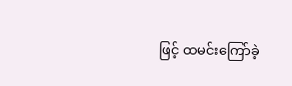ဖြင့် ထမင်းကြော်ခဲ့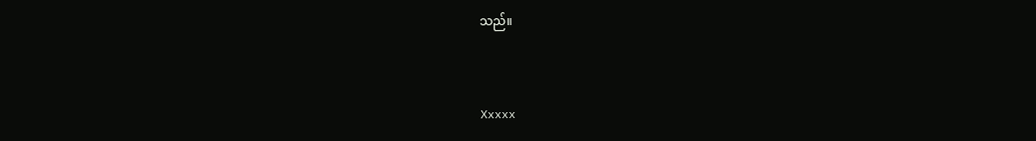သည်။



Xxxxx